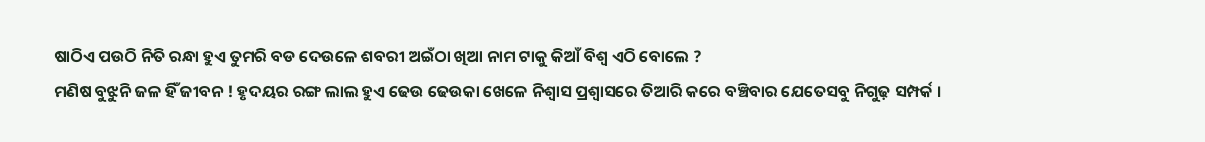ଷାଠିଏ ପଉଠି ନିତି ରନ୍ଧା ହୁଏ ତୁମରି ବଡ ଦେଉଳେ ଶବରୀ ଅଇଁଠା ଖିଆ ନାମ ଟାକୁ କିଆଁ ବିଶ୍ୱ ଏଠି ବୋଲେ ?
ମଣିଷ ବୁଝୁନି ଜଳ ହିଁ ଜୀବନ ! ହୃଦୟର ରଙ୍ଗ ଲାଲ ହୁଏ ଢେଉ ଢେଉକା ଖେଳେ ନିଶ୍ୱାସ ପ୍ରଶ୍ୱାସରେ ତିଆରି କରେ ବଞ୍ଚିବାର ଯେତେସବୁ ନିଗୁଢ଼ ସମ୍ପର୍କ ।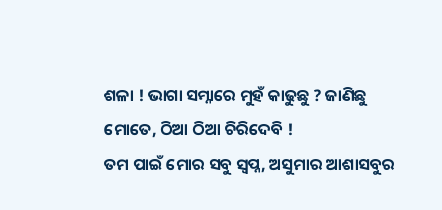ଶଳା ! ଭାଗା ସମ୍ନାରେ ମୁହଁ କାଢୁଛୁ ? ଜାଣିଛୁ ମୋତେ, ଠିଆ ଠିଆ ଚିରିଦେବି !
ତମ ପାଇଁ ମୋର ସବୁ ସ୍ୱପ୍ନ, ଅସୁମାର ଆଶାସବୁର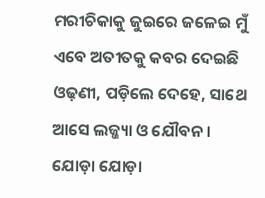ମରୀଚିକାକୁ ଜୁଇରେ ଜଳେଇ ମୁଁ ଏବେ ଅତୀତକୁ କବର ଦେଇଛି
ଓଢ଼ଣୀ, ପଡ଼ିଲେ ଦେହେ, ସାଥେ ଆସେ ଲଜ୍ଜ୍ୟା ଓ ଯୌବନ । ଯୋଡ଼ା ଯୋଡ଼ା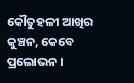କୌତୁହଳୀ ଆଖିର କୁଞ୍ଚନ, କେବେ ପ୍ରଲୋଭନ ।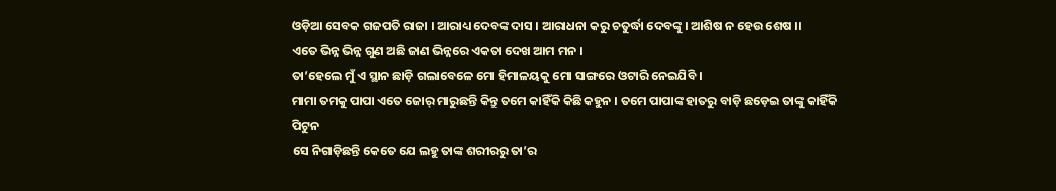ଓଡ଼ିଆ ସେବକ ଗଜପତି ରାଜା । ଆରାଧ୍ୟ ଦେବଙ୍କ ଦାସ । ଆରାଧନା କରୁ ଚତୁର୍ଦ୍ଧା ଦେବଙ୍କୁ । ଆଶିଷ ନ ହେଉ ଶେଷ ।।
ଏତେ ଭିନ୍ନ ଭିନ୍ନ ଗୁଣ ଅଛି ଜାଣ ଭିନ୍ନରେ ଏକତା ଦେଖ ଆମ ମନ ।
ତା’ହେଲେ ମୁଁ ଏ ସ୍ଥାନ ଛାଡ଼ି ଗଲାବେଳେ ମୋ ହିମାଳୟକୁ ମୋ ସାଙ୍ଗରେ ଓଟାରି ନେଇଯିବି ।
ମାମା ତମକୁ ପାପା ଏତେ ଜୋର୍ ମାରୁଛନ୍ତି କିନ୍ତୁ ତମେ କାହିଁକି କିଛି କହୁନ । ତମେ ପାପାଙ୍କ ହାତରୁ ବାଡ଼ି ଛଡ଼େଇ ତାଙ୍କୁ କାହିଁକି ପିଟୁନ
ସେ ନିଗାଡ଼ିଛନ୍ତି କେତେ ଯେ ଲହୁ ତାଙ୍କ ଶରୀରରୁ ତା’ର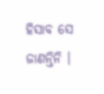ହିସାବ ସେ ଜାଣନ୍ତିନି ।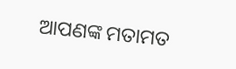ଆପଣଙ୍କ ମତାମତ